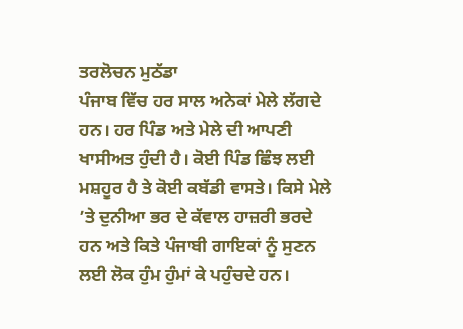ਤਰਲੋਚਨ ਮੁਠੱਡਾ
ਪੰਜਾਬ ਵਿੱਚ ਹਰ ਸਾਲ ਅਨੇਕਾਂ ਮੇਲੇ ਲੱਗਦੇ ਹਨ। ਹਰ ਪਿੰਡ ਅਤੇ ਮੇਲੇ ਦੀ ਆਪਣੀ ਖਾਸੀਅਤ ਹੁੰਦੀ ਹੈ। ਕੋਈ ਪਿੰਡ ਛਿੰਝ ਲਈ ਮਸ਼ਹੂਰ ਹੈ ਤੇ ਕੋਈ ਕਬੱਡੀ ਵਾਸਤੇ। ਕਿਸੇ ਮੇਲੇ ’ਤੇ ਦੁਨੀਆ ਭਰ ਦੇ ਕੱਵਾਲ ਹਾਜ਼ਰੀ ਭਰਦੇ ਹਨ ਅਤੇ ਕਿਤੇ ਪੰਜਾਬੀ ਗਾਇਕਾਂ ਨੂੰ ਸੁਣਨ ਲਈ ਲੋਕ ਹੁੰਮ ਹੁੰਮਾਂ ਕੇ ਪਹੁੰਚਦੇ ਹਨ।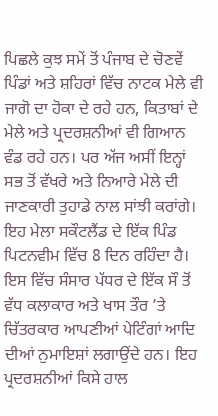ਪਿਛਲੇ ਕੁਝ ਸਮੇਂ ਤੋਂ ਪੰਜਾਬ ਦੇ ਚੋਣਵੇਂ ਪਿੰਡਾਂ ਅਤੇ ਸ਼ਹਿਰਾਂ ਵਿੱਚ ਨਾਟਕ ਮੇਲੇ ਵੀ ਜਾਗੋ ਦਾ ਹੋਕਾ ਦੇ ਰਹੇ ਹਨ, ਕਿਤਾਬਾਂ ਦੇ ਮੇਲੇ ਅਤੇ ਪ੍ਰਦਰਸ਼ਨੀਆਂ ਵੀ ਗਿਆਨ ਵੰਡ ਰਹੇ ਹਨ। ਪਰ ਅੱਜ ਅਸੀਂ ਇਨ੍ਹਾਂ ਸਭ ਤੋਂ ਵੱਖਰੇ ਅਤੇ ਨਿਆਰੇ ਮੇਲੇ ਦੀ ਜਾਣਕਾਰੀ ਤੁਹਾਡੇ ਨਾਲ ਸਾਂਝੀ ਕਰਾਂਗੇ। ਇਹ ਮੇਲਾ ਸਕੌਟਲੈਂਡ ਦੇ ਇੱਕ ਪਿੰਡ ਪਿਟਨਵੀਮ ਵਿੱਚ 8 ਦਿਨ ਰਹਿੰਦਾ ਹੈ। ਇਸ ਵਿੱਚ ਸੰਸਾਰ ਪੱਧਰ ਦੇ ਇੱਕ ਸੌ ਤੋਂ ਵੱਧ ਕਲਾਕਾਰ ਅਤੇ ਖਾਸ ਤੌਰ ’ਤੇ ਚਿੱਤਰਕਾਰ ਆਪਣੀਆਂ ਪੇਟਿੰਗਾਂ ਆਦਿ ਦੀਆਂ ਨੁਮਾਇਸ਼ਾਂ ਲਗਾਉਂਦੇ ਹਨ। ਇਹ ਪ੍ਰਦਰਸ਼ਨੀਆਂ ਕਿਸੇ ਹਾਲ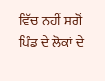ਵਿੱਚ ਨਹੀਂ ਸਗੋਂ ਪਿੰਡ ਦੇ ਲੋਕਾਂ ਦੇ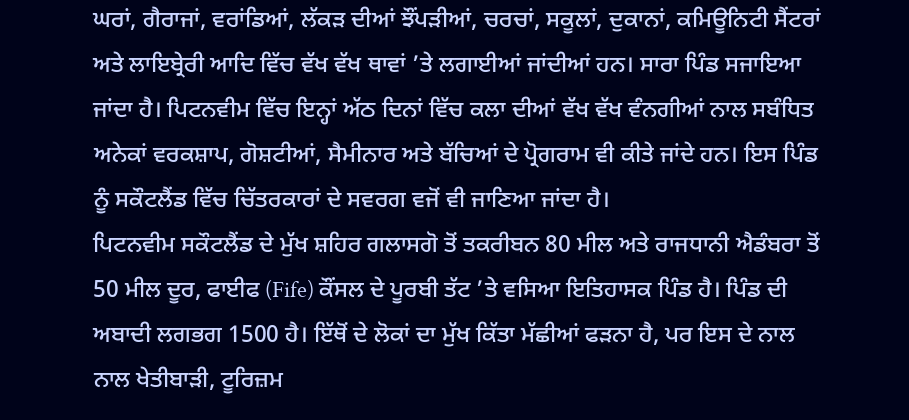ਘਰਾਂ, ਗੈਰਾਜਾਂ, ਵਰਾਂਡਿਆਂ, ਲੱਕੜ ਦੀਆਂ ਝੌਂਪੜੀਆਂ, ਚਰਚਾਂ, ਸਕੂਲਾਂ, ਦੁਕਾਨਾਂ, ਕਮਿਊਨਿਟੀ ਸੈਂਟਰਾਂ ਅਤੇ ਲਾਇਬ੍ਰੇਰੀ ਆਦਿ ਵਿੱਚ ਵੱਖ ਵੱਖ ਥਾਵਾਂ ’ਤੇ ਲਗਾਈਆਂ ਜਾਂਦੀਆਂ ਹਨ। ਸਾਰਾ ਪਿੰਡ ਸਜਾਇਆ ਜਾਂਦਾ ਹੈ। ਪਿਟਨਵੀਮ ਵਿੱਚ ਇਨ੍ਹਾਂ ਅੱਠ ਦਿਨਾਂ ਵਿੱਚ ਕਲਾ ਦੀਆਂ ਵੱਖ ਵੱਖ ਵੰਨਗੀਆਂ ਨਾਲ ਸਬੰਧਿਤ ਅਨੇਕਾਂ ਵਰਕਸ਼ਾਪ, ਗੋਸ਼ਟੀਆਂ, ਸੈਮੀਨਾਰ ਅਤੇ ਬੱਚਿਆਂ ਦੇ ਪ੍ਰੋਗਰਾਮ ਵੀ ਕੀਤੇ ਜਾਂਦੇ ਹਨ। ਇਸ ਪਿੰਡ ਨੂੰ ਸਕੌਟਲੈਂਡ ਵਿੱਚ ਚਿੱਤਰਕਾਰਾਂ ਦੇ ਸਵਰਗ ਵਜੋਂ ਵੀ ਜਾਣਿਆ ਜਾਂਦਾ ਹੈ।
ਪਿਟਨਵੀਮ ਸਕੌਟਲੈਂਡ ਦੇ ਮੁੱਖ ਸ਼ਹਿਰ ਗਲਾਸਗੋ ਤੋਂ ਤਕਰੀਬਨ 80 ਮੀਲ ਅਤੇ ਰਾਜਧਾਨੀ ਐਡੰਬਰਾ ਤੋਂ 50 ਮੀਲ ਦੂਰ, ਫਾਈਫ (Fife) ਕੌਂਸਲ ਦੇ ਪੂਰਬੀ ਤੱਟ ’ਤੇ ਵਸਿਆ ਇਤਿਹਾਸਕ ਪਿੰਡ ਹੈ। ਪਿੰਡ ਦੀ ਅਬਾਦੀ ਲਗਭਗ 1500 ਹੈ। ਇੱਥੋਂ ਦੇ ਲੋਕਾਂ ਦਾ ਮੁੱਖ ਕਿੱਤਾ ਮੱਛੀਆਂ ਫੜਨਾ ਹੈ, ਪਰ ਇਸ ਦੇ ਨਾਲ ਨਾਲ ਖੇਤੀਬਾੜੀ, ਟੂਰਿਜ਼ਮ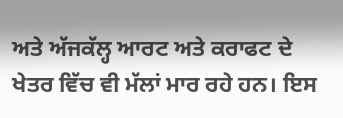ਅਤੇ ਅੱਜਕੱਲ੍ਹ ਆਰਟ ਅਤੇ ਕਰਾਫਟ ਦੇ ਖੇਤਰ ਵਿੱਚ ਵੀ ਮੱਲਾਂ ਮਾਰ ਰਹੇ ਹਨ। ਇਸ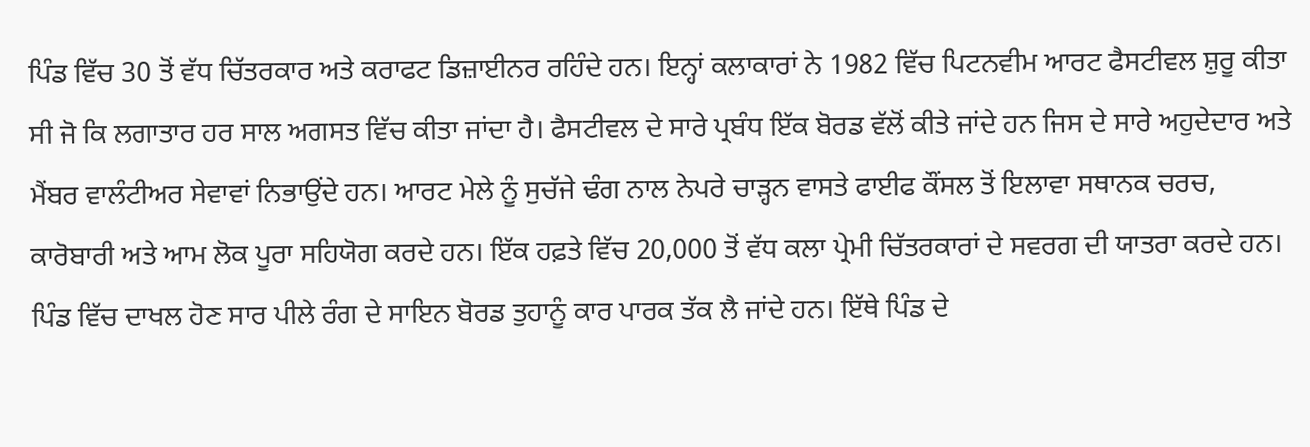ਪਿੰਡ ਵਿੱਚ 30 ਤੋਂ ਵੱਧ ਚਿੱਤਰਕਾਰ ਅਤੇ ਕਰਾਫਟ ਡਿਜ਼ਾਈਨਰ ਰਹਿੰਦੇ ਹਨ। ਇਨ੍ਹਾਂ ਕਲਾਕਾਰਾਂ ਨੇ 1982 ਵਿੱਚ ਪਿਟਨਵੀਮ ਆਰਟ ਫੈਸਟੀਵਲ ਸ਼ੁਰੂ ਕੀਤਾ ਸੀ ਜੋ ਕਿ ਲਗਾਤਾਰ ਹਰ ਸਾਲ ਅਗਸਤ ਵਿੱਚ ਕੀਤਾ ਜਾਂਦਾ ਹੈ। ਫੈਸਟੀਵਲ ਦੇ ਸਾਰੇ ਪ੍ਰਬੰਧ ਇੱਕ ਬੋਰਡ ਵੱਲੋਂ ਕੀਤੇ ਜਾਂਦੇ ਹਨ ਜਿਸ ਦੇ ਸਾਰੇ ਅਹੁਦੇਦਾਰ ਅਤੇ ਮੈਂਬਰ ਵਾਲੰਟੀਅਰ ਸੇਵਾਵਾਂ ਨਿਭਾਉਂਦੇ ਹਨ। ਆਰਟ ਮੇਲੇ ਨੂੰ ਸੁਚੱਜੇ ਢੰਗ ਨਾਲ ਨੇਪਰੇ ਚਾੜ੍ਹਨ ਵਾਸਤੇ ਫਾਈਫ ਕੌਂਸਲ ਤੋਂ ਇਲਾਵਾ ਸਥਾਨਕ ਚਰਚ, ਕਾਰੋਬਾਰੀ ਅਤੇ ਆਮ ਲੋਕ ਪੂਰਾ ਸਹਿਯੋਗ ਕਰਦੇ ਹਨ। ਇੱਕ ਹਫ਼ਤੇ ਵਿੱਚ 20,000 ਤੋਂ ਵੱਧ ਕਲਾ ਪ੍ਰੇਮੀ ਚਿੱਤਰਕਾਰਾਂ ਦੇ ਸਵਰਗ ਦੀ ਯਾਤਰਾ ਕਰਦੇ ਹਨ।
ਪਿੰਡ ਵਿੱਚ ਦਾਖਲ ਹੋਣ ਸਾਰ ਪੀਲੇ ਰੰਗ ਦੇ ਸਾਇਨ ਬੋਰਡ ਤੁਹਾਨੂੰ ਕਾਰ ਪਾਰਕ ਤੱਕ ਲੈ ਜਾਂਦੇ ਹਨ। ਇੱਥੇ ਪਿੰਡ ਦੇ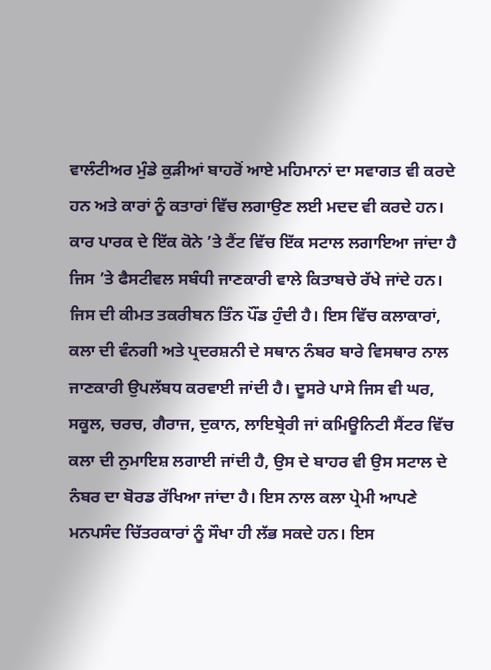ਵਾਲੰਟੀਅਰ ਮੁੰਡੇ ਕੁੜੀਆਂ ਬਾਹਰੋਂ ਆਏ ਮਹਿਮਾਨਾਂ ਦਾ ਸਵਾਗਤ ਵੀ ਕਰਦੇ ਹਨ ਅਤੇ ਕਾਰਾਂ ਨੂੰ ਕਤਾਰਾਂ ਵਿੱਚ ਲਗਾਉਣ ਲਈ ਮਦਦ ਵੀ ਕਰਦੇ ਹਨ। ਕਾਰ ਪਾਰਕ ਦੇ ਇੱਕ ਕੋਨੇ ’ਤੇ ਟੈਂਟ ਵਿੱਚ ਇੱਕ ਸਟਾਲ ਲਗਾਇਆ ਜਾਂਦਾ ਹੈ ਜਿਸ ’ਤੇ ਫੈਸਟੀਵਲ ਸਬੰਧੀ ਜਾਣਕਾਰੀ ਵਾਲੇ ਕਿਤਾਬਚੇ ਰੱਖੇ ਜਾਂਦੇ ਹਨ। ਜਿਸ ਦੀ ਕੀਮਤ ਤਕਰੀਬਨ ਤਿੰਨ ਪੌਂਡ ਹੁੰਦੀ ਹੈ। ਇਸ ਵਿੱਚ ਕਲਾਕਾਰਾਂ, ਕਲਾ ਦੀ ਵੰਨਗੀ ਅਤੇ ਪ੍ਰਦਰਸ਼ਨੀ ਦੇ ਸਥਾਨ ਨੰਬਰ ਬਾਰੇ ਵਿਸਥਾਰ ਨਾਲ ਜਾਣਕਾਰੀ ਉਪਲੱਬਧ ਕਰਵਾਈ ਜਾਂਦੀ ਹੈ। ਦੂਸਰੇ ਪਾਸੇ ਜਿਸ ਵੀ ਘਰ, ਸਕੂਲ, ਚਰਚ, ਗੈਰਾਜ, ਦੁਕਾਨ, ਲਾਇਬ੍ਰੇਰੀ ਜਾਂ ਕਮਿਊਨਿਟੀ ਸੈਂਟਰ ਵਿੱਚ ਕਲਾ ਦੀ ਨੁਮਾਇਸ਼ ਲਗਾਈ ਜਾਂਦੀ ਹੈ, ਉਸ ਦੇ ਬਾਹਰ ਵੀ ਉਸ ਸਟਾਲ ਦੇ ਨੰਬਰ ਦਾ ਬੋਰਡ ਰੱਖਿਆ ਜਾਂਦਾ ਹੈ। ਇਸ ਨਾਲ ਕਲਾ ਪ੍ਰੇਮੀ ਆਪਣੇ ਮਨਪਸੰਦ ਚਿੱਤਰਕਾਰਾਂ ਨੂੰ ਸੌਖਾ ਹੀ ਲੱਭ ਸਕਦੇ ਹਨ। ਇਸ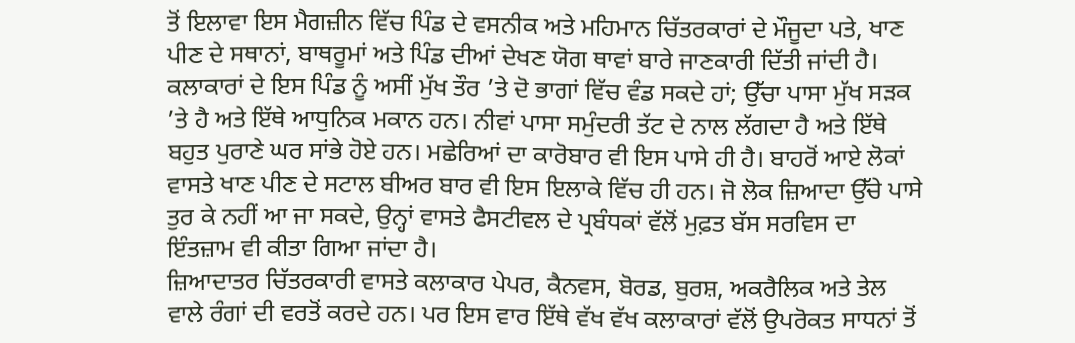ਤੋਂ ਇਲਾਵਾ ਇਸ ਮੈਗਜ਼ੀਨ ਵਿੱਚ ਪਿੰਡ ਦੇ ਵਸਨੀਕ ਅਤੇ ਮਹਿਮਾਨ ਚਿੱਤਰਕਾਰਾਂ ਦੇ ਮੌਜੂਦਾ ਪਤੇ, ਖਾਣ ਪੀਣ ਦੇ ਸਥਾਨਾਂ, ਬਾਥਰੂਮਾਂ ਅਤੇ ਪਿੰਡ ਦੀਆਂ ਦੇਖਣ ਯੋਗ ਥਾਵਾਂ ਬਾਰੇ ਜਾਣਕਾਰੀ ਦਿੱਤੀ ਜਾਂਦੀ ਹੈ।
ਕਲਾਕਾਰਾਂ ਦੇ ਇਸ ਪਿੰਡ ਨੂੰ ਅਸੀਂ ਮੁੱਖ ਤੌਰ ’ਤੇ ਦੋ ਭਾਗਾਂ ਵਿੱਚ ਵੰਡ ਸਕਦੇ ਹਾਂ; ਉੱਚਾ ਪਾਸਾ ਮੁੱਖ ਸੜਕ ’ਤੇ ਹੈ ਅਤੇ ਇੱਥੇ ਆਧੁਨਿਕ ਮਕਾਨ ਹਨ। ਨੀਵਾਂ ਪਾਸਾ ਸਮੁੰਦਰੀ ਤੱਟ ਦੇ ਨਾਲ ਲੱਗਦਾ ਹੈ ਅਤੇ ਇੱਥੇ ਬਹੁਤ ਪੁਰਾਣੇ ਘਰ ਸਾਂਭੇ ਹੋਏ ਹਨ। ਮਛੇਰਿਆਂ ਦਾ ਕਾਰੋਬਾਰ ਵੀ ਇਸ ਪਾਸੇ ਹੀ ਹੈ। ਬਾਹਰੋਂ ਆਏ ਲੋਕਾਂ ਵਾਸਤੇ ਖਾਣ ਪੀਣ ਦੇ ਸਟਾਲ ਬੀਅਰ ਬਾਰ ਵੀ ਇਸ ਇਲਾਕੇ ਵਿੱਚ ਹੀ ਹਨ। ਜੋ ਲੋਕ ਜ਼ਿਆਦਾ ਉੱਚੇ ਪਾਸੇ ਤੁਰ ਕੇ ਨਹੀਂ ਆ ਜਾ ਸਕਦੇ, ਉਨ੍ਹਾਂ ਵਾਸਤੇ ਫੈਸਟੀਵਲ ਦੇ ਪ੍ਰਬੰਧਕਾਂ ਵੱਲੋਂ ਮੁਫ਼ਤ ਬੱਸ ਸਰਵਿਸ ਦਾ ਇੰਤਜ਼ਾਮ ਵੀ ਕੀਤਾ ਗਿਆ ਜਾਂਦਾ ਹੈ।
ਜ਼ਿਆਦਾਤਰ ਚਿੱਤਰਕਾਰੀ ਵਾਸਤੇ ਕਲਾਕਾਰ ਪੇਪਰ, ਕੈਨਵਸ, ਬੋਰਡ, ਬੁਰਸ਼, ਅਕਰੈਲਿਕ ਅਤੇ ਤੇਲ ਵਾਲੇ ਰੰਗਾਂ ਦੀ ਵਰਤੋਂ ਕਰਦੇ ਹਨ। ਪਰ ਇਸ ਵਾਰ ਇੱਥੇ ਵੱਖ ਵੱਖ ਕਲਾਕਾਰਾਂ ਵੱਲੋਂ ਉਪਰੋਕਤ ਸਾਧਨਾਂ ਤੋਂ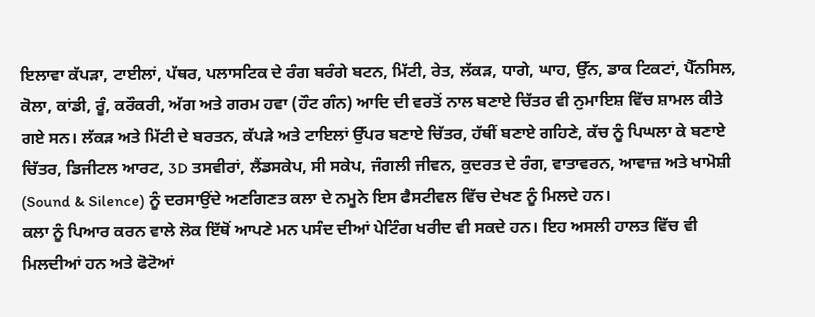ਇਲਾਵਾ ਕੱਪੜਾ, ਟਾਈਲਾਂ, ਪੱਥਰ, ਪਲਾਸਟਿਕ ਦੇ ਰੰਗ ਬਰੰਗੇ ਬਟਨ, ਮਿੱਟੀ, ਰੇਤ, ਲੱਕੜ, ਧਾਗੇ, ਘਾਹ, ਉੱਨ, ਡਾਕ ਟਿਕਟਾਂ, ਪੈੱਨਸਿਲ, ਕੋਲਾ, ਕਾਂਡੀ, ਰੂੰ, ਕਰੌਕਰੀ, ਅੱਗ ਅਤੇ ਗਰਮ ਹਵਾ (ਹੌਟ ਗੰਨ) ਆਦਿ ਦੀ ਵਰਤੋਂ ਨਾਲ ਬਣਾਏ ਚਿੱਤਰ ਵੀ ਨੁਮਾਇਸ਼ ਵਿੱਚ ਸ਼ਾਮਲ ਕੀਤੇ ਗਏ ਸਨ। ਲੱਕੜ ਅਤੇ ਮਿੱਟੀ ਦੇ ਬਰਤਨ, ਕੱਪੜੇ ਅਤੇ ਟਾਇਲਾਂ ਉੱਪਰ ਬਣਾਏ ਚਿੱਤਰ, ਹੱਥੀਂ ਬਣਾਏ ਗਹਿਣੇ, ਕੱਚ ਨੂੰ ਪਿਘਲਾ ਕੇ ਬਣਾਏ ਚਿੱਤਰ, ਡਿਜੀਟਲ ਆਰਟ, 3D ਤਸਵੀਰਾਂ, ਲੈਂਡਸਕੇਪ, ਸੀ ਸਕੇਪ, ਜੰਗਲੀ ਜੀਵਨ, ਕੁਦਰਤ ਦੇ ਰੰਗ, ਵਾਤਾਵਰਨ, ਆਵਾਜ਼ ਅਤੇ ਖਾਮੋਸ਼ੀ (Sound & Silence) ਨੂੰ ਦਰਸਾਉਂਦੇ ਅਣਗਿਣਤ ਕਲਾ ਦੇ ਨਮੂਨੇ ਇਸ ਫੈਸਟੀਵਲ ਵਿੱਚ ਦੇਖਣ ਨੂੰ ਮਿਲਦੇ ਹਨ।
ਕਲਾ ਨੂੰ ਪਿਆਰ ਕਰਨ ਵਾਲੇ ਲੋਕ ਇੱਥੋਂ ਆਪਣੇ ਮਨ ਪਸੰਦ ਦੀਆਂ ਪੇਟਿੰਗ ਖਰੀਦ ਵੀ ਸਕਦੇ ਹਨ। ਇਹ ਅਸਲੀ ਹਾਲਤ ਵਿੱਚ ਵੀ ਮਿਲਦੀਆਂ ਹਨ ਅਤੇ ਫੋਟੋਆਂ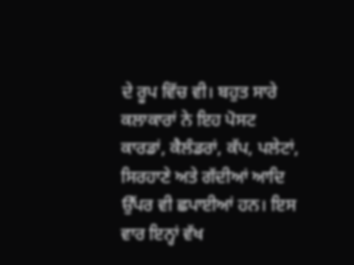ਦੇ ਰੂਪ ਵਿੱਚ ਵੀ। ਬਹੁਤ ਸਾਰੇ ਕਲਾਕਾਰਾਂ ਨੇ ਇਹ ਪੋਸਟ ਕਾਰਡਾਂ, ਕੈਲੰਡਰਾਂ, ਕੱਪ, ਪਲੇਟਾਂ, ਸਿਰਹਾਣੇ ਅਤੇ ਗੱਦੀਆਂ ਆਦਿ ਉੱਪਰ ਵੀ ਛਪਾਈਆਂ ਹਨ। ਇਸ ਵਾਰ ਇਨ੍ਹਾਂ ਵੱਖ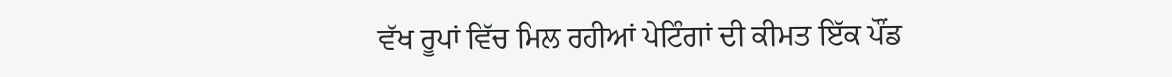ਵੱਖ ਰੂਪਾਂ ਵਿੱਚ ਮਿਲ ਰਹੀਆਂ ਪੇਟਿੰਗਾਂ ਦੀ ਕੀਮਤ ਇੱਕ ਪੌਂਡ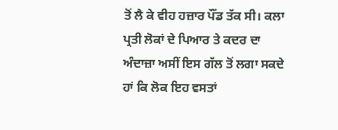ਤੋਂ ਲੈ ਕੇ ਵੀਹ ਹਜ਼ਾਰ ਪੌਂਡ ਤੱਕ ਸੀ। ਕਲਾ ਪ੍ਰਤੀ ਲੋਕਾਂ ਦੇ ਪਿਆਰ ਤੇ ਕਦਰ ਦਾ ਅੰਦਾਜ਼ਾ ਅਸੀਂ ਇਸ ਗੱਲ ਤੋਂ ਲਗਾ ਸਕਦੇ ਹਾਂ ਕਿ ਲੋਕ ਇਹ ਵਸਤਾਂ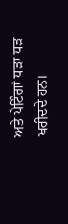ਅਤੇ ਪੇਟਿੰਗਾਂ ਧੜਾ ਧੜ ਖਰੀਦਦੇ ਹਨ।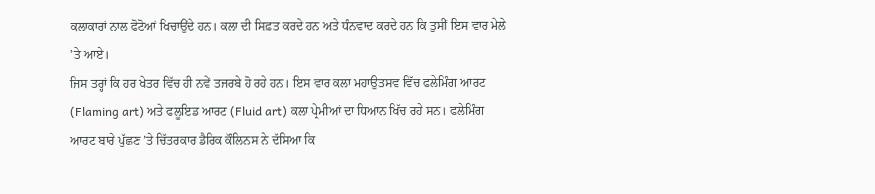ਕਲਾਕਾਰਾਂ ਨਾਲ ਫੋਟੋਆਂ ਖਿਚਾਉਂਦੇ ਹਨ। ਕਲਾ ਦੀ ਸਿਫ਼ਤ ਕਰਦੇ ਹਨ ਅਤੇ ਧੰਨਵਾਦ ਕਰਦੇ ਹਨ ਕਿ ਤੁਸੀਂ ਇਸ ਵਾਰ ਮੇਲੇ ’ਤੇ ਆਏ।
ਜਿਸ ਤਰ੍ਹਾਂ ਕਿ ਹਰ ਖੇਤਰ ਵਿੱਚ ਹੀ ਨਵੇਂ ਤਜਰਬੇ ਹੋ ਰਹੇ ਹਨ। ਇਸ ਵਾਰ ਕਲਾ ਮਹਾਉਤਸਵ ਵਿੱਚ ਫਲੇਮਿੰਗ ਆਰਟ (Flaming art) ਅਤੇ ਫਲੂਇਡ ਆਰਟ (Fluid art) ਕਲਾ ਪ੍ਰੇਮੀਆਂ ਦਾ ਧਿਆਨ ਖਿੱਚ ਰਹੇ ਸਨ। ਫਲੇਮਿੰਗ ਆਰਟ ਬਾਰੇ ਪੁੱਛਣ ’ਤੇ ਚਿੱਤਰਕਾਰ ਡੈਰਿਕ ਕੌਲਿਨਸ ਨੇ ਦੱਸਿਆ ਕਿ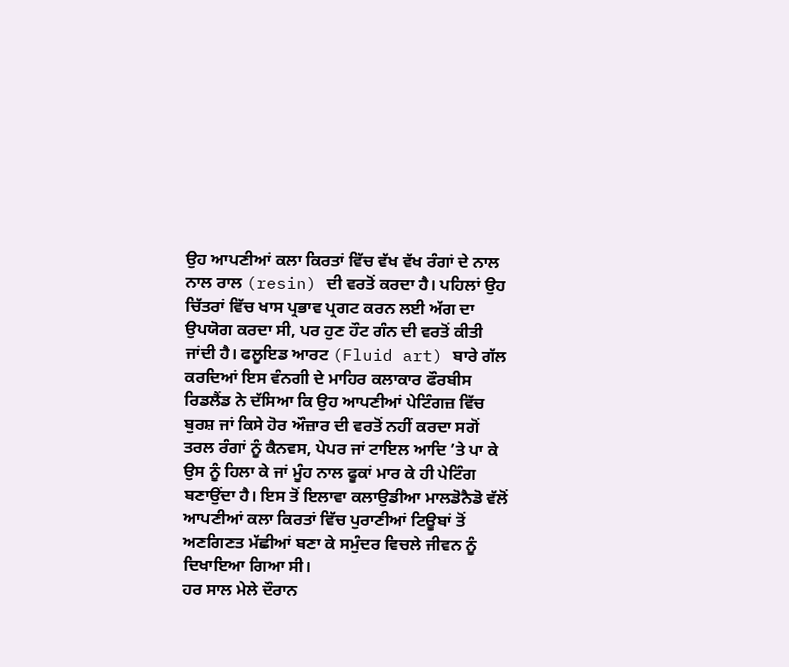ਉਹ ਆਪਣੀਆਂ ਕਲਾ ਕਿਰਤਾਂ ਵਿੱਚ ਵੱਖ ਵੱਖ ਰੰਗਾਂ ਦੇ ਨਾਲ ਨਾਲ ਰਾਲ (resin) ਦੀ ਵਰਤੋਂ ਕਰਦਾ ਹੈ। ਪਹਿਲਾਂ ਉਹ ਚਿੱਤਰਾਂ ਵਿੱਚ ਖਾਸ ਪ੍ਰਭਾਵ ਪ੍ਰਗਟ ਕਰਨ ਲਈ ਅੱਗ ਦਾ ਉਪਯੋਗ ਕਰਦਾ ਸੀ, ਪਰ ਹੁਣ ਹੌਟ ਗੰਨ ਦੀ ਵਰਤੋਂ ਕੀਤੀ ਜਾਂਦੀ ਹੈ। ਫਲੂਇਡ ਆਰਟ (Fluid art) ਬਾਰੇ ਗੱਲ ਕਰਦਿਆਂ ਇਸ ਵੰਨਗੀ ਦੇ ਮਾਹਿਰ ਕਲਾਕਾਰ ਫੌਰਬੀਸ ਰਿਡਲੈਂਡ ਨੇ ਦੱਸਿਆ ਕਿ ਉਹ ਆਪਣੀਆਂ ਪੇਟਿੰਗਜ਼ ਵਿੱਚ ਬੁਰਸ਼ ਜਾਂ ਕਿਸੇ ਹੋਰ ਔਜ਼ਾਰ ਦੀ ਵਰਤੋਂ ਨਹੀਂ ਕਰਦਾ ਸਗੋਂ ਤਰਲ ਰੰਗਾਂ ਨੂੰ ਕੈਨਵਸ, ਪੇਪਰ ਜਾਂ ਟਾਇਲ ਆਦਿ ’ਤੇ ਪਾ ਕੇ ਉਸ ਨੂੰ ਹਿਲਾ ਕੇ ਜਾਂ ਮੂੰਹ ਨਾਲ ਫੂਕਾਂ ਮਾਰ ਕੇ ਹੀ ਪੇਟਿੰਗ ਬਣਾਉਂਦਾ ਹੈ। ਇਸ ਤੋਂ ਇਲਾਵਾ ਕਲਾਉਡੀਆ ਮਾਲਡੋਨੈਡੋ ਵੱਲੋਂ ਆਪਣੀਆਂ ਕਲਾ ਕਿਰਤਾਂ ਵਿੱਚ ਪੁਰਾਣੀਆਂ ਟਿਊਬਾਂ ਤੋਂ ਅਣਗਿਣਤ ਮੱਛੀਆਂ ਬਣਾ ਕੇ ਸਮੁੰਦਰ ਵਿਚਲੇ ਜੀਵਨ ਨੂੰ ਦਿਖਾਇਆ ਗਿਆ ਸੀ।
ਹਰ ਸਾਲ ਮੇਲੇ ਦੌਰਾਨ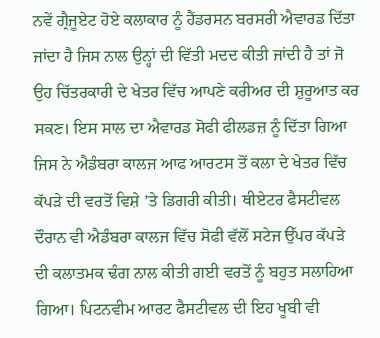ਨਵੇਂ ਗ੍ਰੈਜੂਏਟ ਹੋਏ ਕਲਾਕਾਰ ਨੂੰ ਹੈਂਡਰਸਨ ਬਰਸਰੀ ਐਵਾਰਡ ਦਿੱਤਾ ਜਾਂਦਾ ਹੈ ਜਿਸ ਨਾਲ ਉਨ੍ਹਾਂ ਦੀ ਵਿੱਤੀ ਮਦਦ ਕੀਤੀ ਜਾਂਦੀ ਹੈ ਤਾਂ ਜੋ ਉਹ ਚਿੱਤਰਕਾਰੀ ਦੇ ਖੇਤਰ ਵਿੱਚ ਆਪਣੇ ਕਰੀਅਰ ਦੀ ਸ਼ੁਰੂਆਤ ਕਰ ਸਕਣ। ਇਸ ਸਾਲ ਦਾ ਐਵਾਰਡ ਸੋਫੀ ਫੀਲਡਜ਼ ਨੂੰ ਦਿੱਤਾ ਗਿਆ ਜਿਸ ਨੇ ਐਡੰਬਰਾ ਕਾਲਜ ਆਫ ਆਰਟਸ ਤੋਂ ਕਲਾ ਦੇ ਖੇਤਰ ਵਿੱਚ ਕੱਪੜੇ ਦੀ ਵਰਤੋਂ ਵਿਸ਼ੇ ’ਤੇ ਡਿਗਰੀ ਕੀਤੀ। ਥੀਏਟਰ ਫੈਸਟੀਵਲ ਦੌਰਾਨ ਵੀ ਐਡੰਬਰਾ ਕਾਲਜ ਵਿੱਚ ਸੋਫੀ ਵੱਲੋਂ ਸਟੇਜ ਉੱਪਰ ਕੱਪੜੇ ਦੀ ਕਲਾਤਮਕ ਢੰਗ ਨਾਲ ਕੀਤੀ ਗਈ ਵਰਤੋਂ ਨੂੰ ਬਹੁਤ ਸਲਾਹਿਆ ਗਿਆ। ਪਿਟਨਵੀਮ ਆਰਟ ਫੈਸਟੀਵਲ ਦੀ ਇਹ ਖੂਬੀ ਵੀ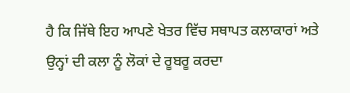ਹੈ ਕਿ ਜਿੱਥੇ ਇਹ ਆਪਣੇ ਖੇਤਰ ਵਿੱਚ ਸਥਾਪਤ ਕਲਾਕਾਰਾਂ ਅਤੇ ਉਨ੍ਹਾਂ ਦੀ ਕਲਾ ਨੂੰ ਲੋਕਾਂ ਦੇ ਰੂਬਰੂ ਕਰਦਾ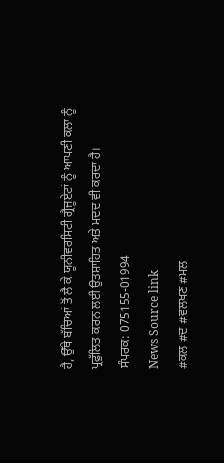ਹੈ, ਉੱਥੇ ਬੱਚਿਆਂ ਤੋਂ ਲੈ ਕੇ ਯੂਨੀਵਰਸਿਟੀ ਗ੍ਰੈਜੂਏਟਾਂ ਨੂੰ ਆਪਣੀ ਕਲਾ ਨੂੰ ਪ੍ਰਫੁੱਲਿਤ ਕਰਨ ਲਈ ਉਤਸ਼ਾਹਿਤ ਅਤੇ ਮਦਦ ਵੀ ਕਰਦਾ ਹੈ।
ਸੰਪਰਕ: 075155-01994
News Source link
#ਕਲ #ਦ #ਵਲਖਣ #ਮਲ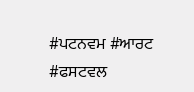#ਪਟਨਵਮ #ਆਰਟ #ਫਸਟਵਲ